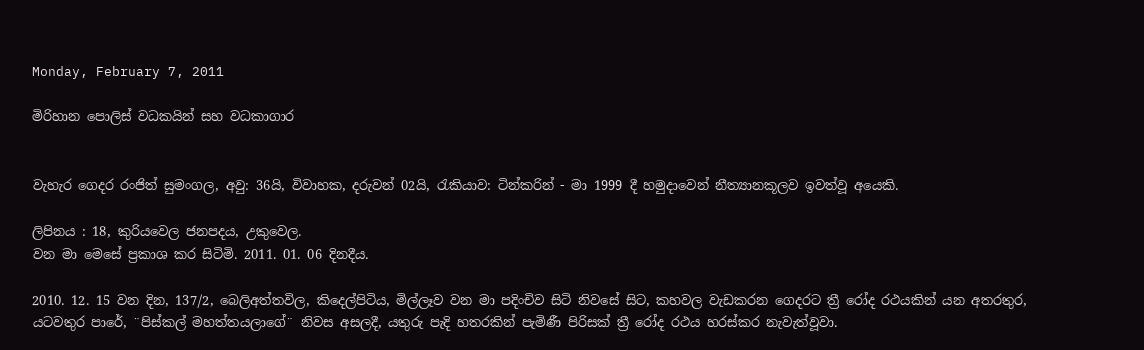Monday, February 7, 2011

මිරිහාන පොලිස් වධකයින් සහ වධකාගාර


වැහැර ගෙදර රංජිත් සුමංගල, අවු: 36යි, විවාහක, දරුවන් 02යි, රැකියාව: ටින්කරින් - මා 1999 දී හමුදාවෙන් නීත්‍යානකූලව ඉවත්වූ අයෙකි.

ලිපිනය : 18, කුරියවෙල ජනපදය, උකුවෙල.
වන මා මෙසේ ප්‍රකාශ කර සිටිමි. 2011. 01. 06 දිනදීය.

2010. 12. 15 වන දින, 137/2, බෙලිඅත්තවිල, කිදෙල්පිටිය, මිල්ලෑව වන මා පදිංචිව සිටි නිවසේ සිට, කහවල වැඩකරන ගෙදරට ත්‍රී රෝද රථයකින් යන අතරතුර, යටවතුර පාරේ, ¨පිස්කල් මහත්තයලාගේ¨ නිවස අසලදී, යතුරු පැදි හතරකින් පැමිණී පිරිසක් ත්‍රී රෝද රථය හරස්කර නැවැත්වූවා.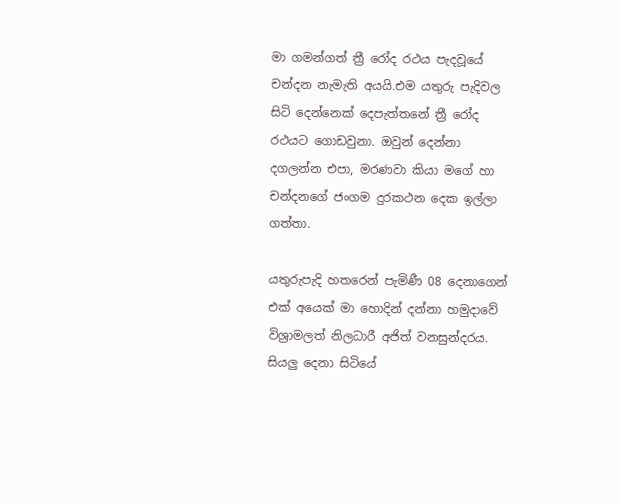මා ගමන්ගත් ත්‍රී රෝද රථය පැදවූයේ චන්දන නැමැති අයයි.එම යතුරු පැදිවල සිටි දෙන්නෙක් දෙපැත්තනේ ත්‍රී රෝද රථයට ගොඩවුනා. ඔවුන් දෙන්නා දගලන්න එපා, මරණවා කියා මගේ හා චන්දනගේ ජංගම දුරකථන දෙක ඉල්ලා ගත්තා.

යතුරුපැදි හතරෙන් පැමිණී 08 දෙනාගෙන් එක් අයෙක් මා හොදින් දන්නා හමුදාවේ විශ්‍රාමලත් නිලධාරී අජිත් වනසුන්දරය. සියලු දෙනා සිටියේ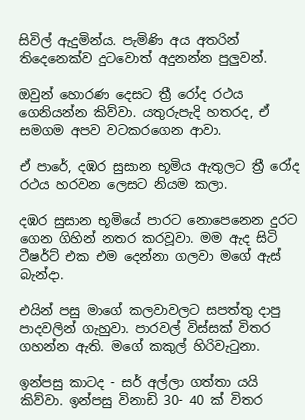සිවිල් ඇදුමින්ය. පැමිණි අය අතරින් තිදෙනෙක්ව දුටවොත් අදුනන්න පුලුවන්.

ඔවුන් හොරණ දෙසට ත්‍රී රෝද රථය ගෙනියන්න කිව්වා. යතුරුපැදි හතරද, ඒ සමගම අපව වටකරගෙන ආවා.

ඒ පාරේ, දඹර සුසාන භූමිය ඇතුලට ත්‍රී රෝද රථය හරවන ලෙසට නියම කලා.

දඹර සුසාන භූමියේ පාරට නොපෙනෙන දුරට ගෙන ගිහින් නතර කරවූවා. මම ඇද සිටි ටීෂර්ට් එක එම දෙන්නා ගලවා මගේ ඇස් බැන්දා.

එයින් පසු මාගේ කලවාවලට සපත්තු දාපු පාදවලින් ගැහුවා. පාරවල් විස්සක් විතර ගහන්න ඇති. මගේ කකුල් හිරිවැටුනා.

ඉන්පසු කාටද - සර් අල්ලා ගත්තා යයි කිව්වා. ඉන්පසු විනාඩි 30- 40 ක් විතර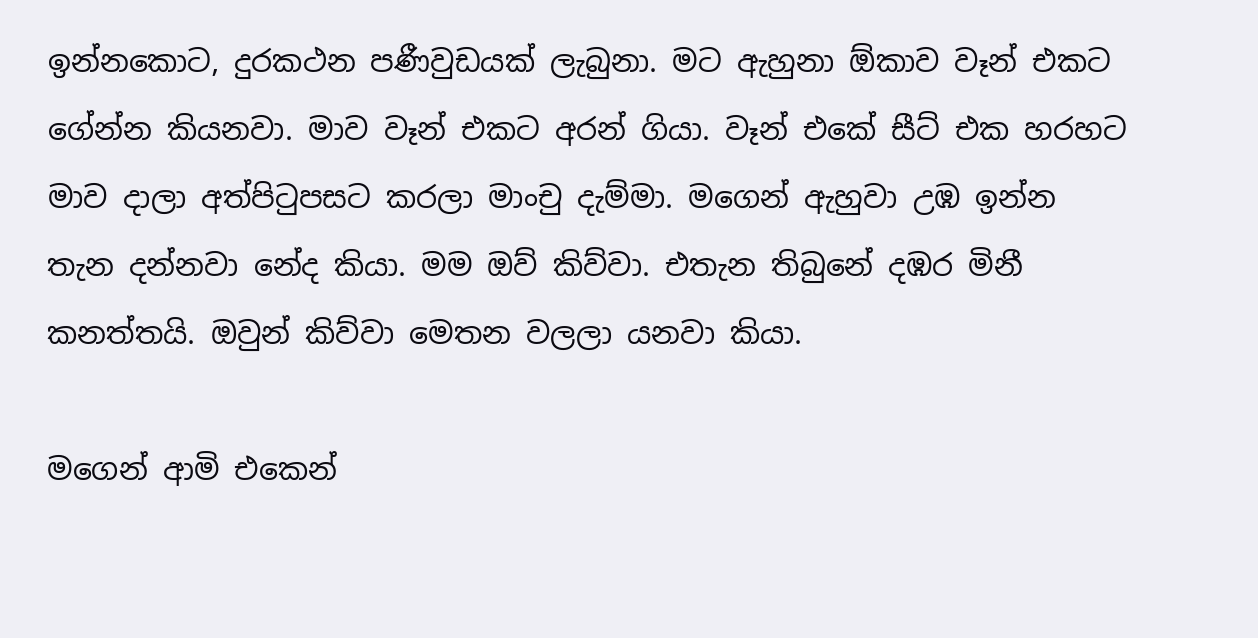ඉන්නකොට, දුරකථන පණීවුඩයක් ලැබුනා. මට ඇහුනා ඕකාව වෑන් එකට ගේන්න කියනවා. මාව වෑන් එකට අරන් ගියා. වෑන් එකේ සීට් එක හරහට මාව දාලා අත්පිටුපසට කරලා මාංචු දැම්මා. මගෙන් ඇහුවා උඹ ඉන්න තැන දන්නවා නේද කියා. මම ඔව් කිව්වා. එතැන තිබුනේ දඹර මිනී කනත්තයි. ඔවුන් කිව්වා මෙතන වලලා යනවා කියා.

මගෙන් ආමි එකෙන්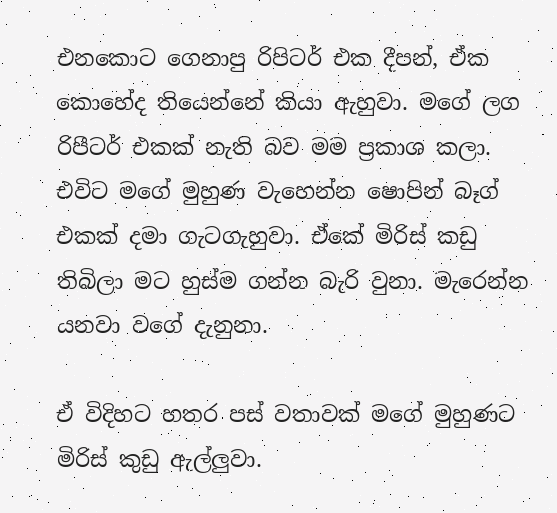එනකොට ගෙනාපු රිපිටර් එක දීපන්, ඒක කොහේද තියෙන්නේ කියා ඇහුවා. මගේ ලග රිපීටර් එකක් නැති බව මම ප්‍රකාශ කලා. එවිට මගේ මුහුණ වැහෙන්න ෂොපින් බෑග් එකක් දමා ගැටගැහුවා. එ‍්කේ මිරිස් කඩු තිබිලා මට හුස්ම ගන්න බැරි වුනා. මැරෙන්න යනවා වගේ දැනුනා.

ඒ විදිහට හතර පස් වතාවක් මගේ මුහුණට මිරිස් කුඩු ඇල්ලුවා.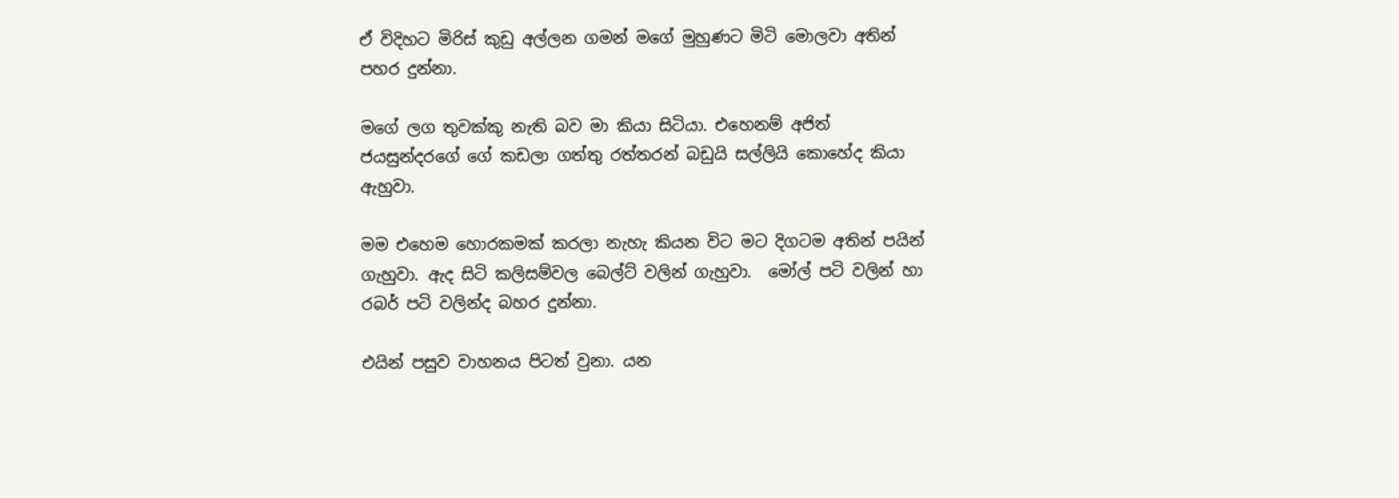ඒ විදිහට මිරිස් කුඩු අල්ලන ගමන් මගේ මුහුණට මිටි මොලවා අතින් පහර දුන්නා.

මගේ ලග තුවක්කු නැති බව මා කියා සිටියා. එහෙනම් අජිත් ජයසුන්දරගේ ගේ කඩලා ගත්තු රත්තරන් බඩුයි සල්ලියි ‍කොහේද කියා ඇහුවා.

මම එහෙම හොරකමක් කරලා නැහැ කියන විට මට දිගටම අතින් පයින් ගැහුවා. ඇද සිටි කලිසම්වල බෙල්ට් වලින් ගැහුවා.  මෝල් පටි වලින් හා රබර් පටි වලින්ද බහර දුන්නා.

එයින් පසුව වාහනය පිටත් වුනා. යන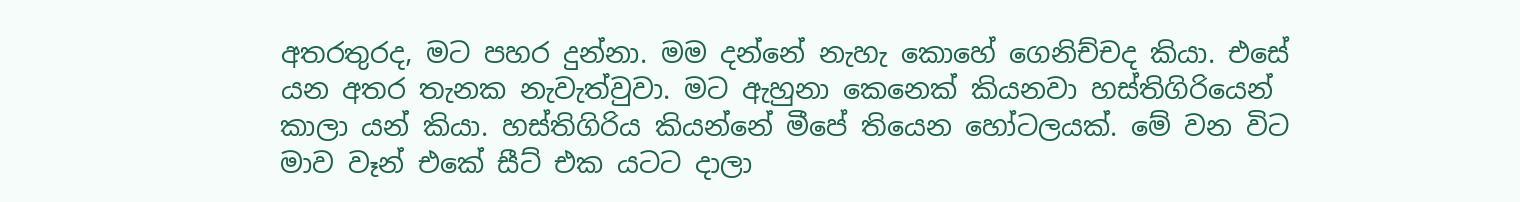අතරතුරද, මට පහර දුන්නා. මම දන්නේ නැහැ කොහේ ගෙනිච්චද කියා. එසේ යන අතර තැනක නැවැත්වුවා. මට ඇහුනා කෙනෙක් කියනවා හස්තිගිරියෙන් කාලා යන් කියා. හස්තිගිරිය කියන්නේ මීපේ තියෙන හෝටලයක්. මේ වන විට මාව වෑන් එකේ සීට් එක යටට දාලා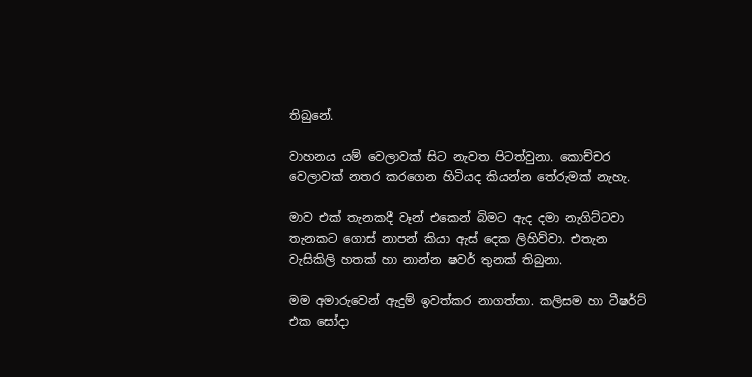තිබුනේ.

වාහනය යම් වෙලාවක් සිට නැවත පිටත්වුනා. කොච්චර වෙලාවක් නතර කරගෙන හිටියද කියන්න තේරුමක් නැහැ.

මාව එක් තැනකදී වෑන් එකෙන් බිමට ඇද දමා නැගිට්ටවා තැනකට ගොස් නාපන් කියා ඇස් දෙක ලිහිව්වා. එතැන වැසිකිලි හතක් හා නාන්න ෂවර් තුනක් තිබුනා.

මම අමාරුවෙන් ඇදුම් ඉවත්කර නාගත්තා. කලිසම හා ටීෂර්ට් එක සෝදා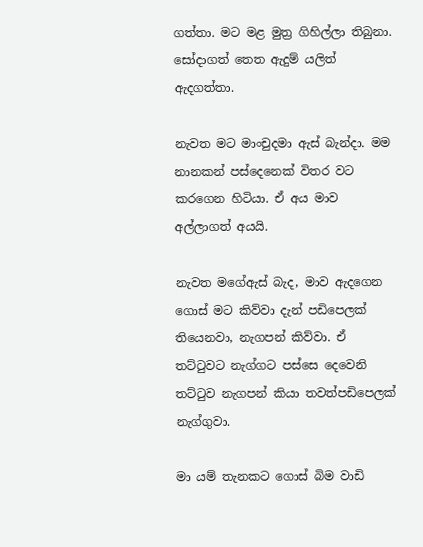ගත්තා. මට මළ මුත්‍ර ගිහිල්ලා තිබුනා. සෝදාගත් තෙත ඇදුම් යලිත් ඇදගත්තා.

නැවත මට මාංචුදමා ඇස් බැන්දා. මම නානකන් පස්දෙනෙක් විතර වට කරගෙන හිටියා. ඒ අය මාව අල්ලාගත් අයයි.

නැවත මගේඇස් බැද, මාව ඇදගෙන ගොස් මට කිව්වා දැන් පඩිපෙලක් තියෙනවා, නැගපන් කිව්වා. ඒ තට්ටුවට නැග්ගට පස්සෙ දෙවෙනි තට්ටුව නැගපන් කියා තවත්පඩිපෙලක් නැග්ගුවා.

මා යම් තැනකට ගොස් බිම වාඩි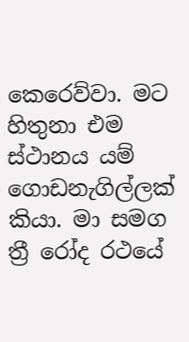කෙරෙව්වා. මට හිතුනා එම ස්ථානය යම් ගොඩනැගිල්ලක් කියා. මා සමග ත්‍රී රෝද රථයේ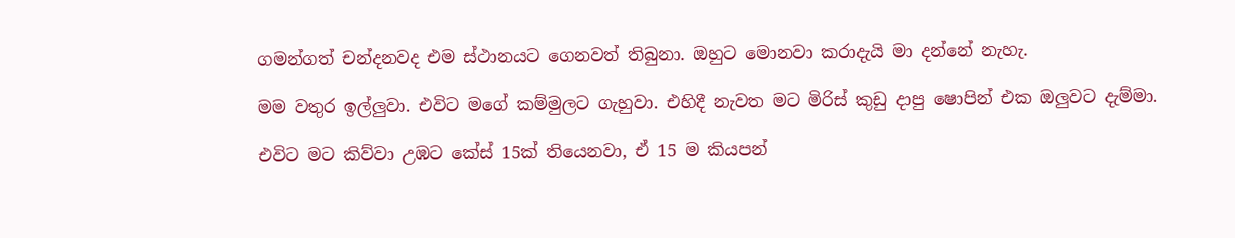ගමන්ගත් චන්දනවද එම ස්ථානයට ගෙනවත් තිබුනා. ඔහුට මොනවා කරාදැයි මා දන්නේ නැහැ.

මම වතුර ඉල්ලුවා. එවිට මගේ කම්මුලට ගැහුවා. එහිදී නැවත මට මිරිස් කුඩු දාපු ෂොපින් එක ඔලුවට දැම්මා.

එවිට මට කිව්වා උඹට කේස් 15ක් තියෙනවා, ඒ 15 ම කියපන්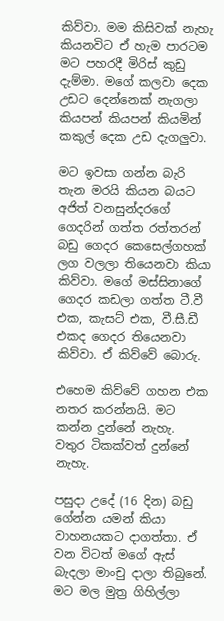කිව්වා. මම කිසිවක් නැහැ කියනවිට ඒ හැම පාරටම මට පහරදී මිරිස් කුඩු දැම්මා. මගේ කලවා දෙක උඩට දෙන්නෙක් නැගලා කියපන් කියපන් කියමින් කකුල් දෙක උඩ දැගලුවා.

මට ඉවසා ගන්න බැරි තැන මරයි කියන බයට අජිත් වනසුන්දරගේ ගෙදරින් ගත්ත රත්තරන් බඩු ගෙදර කෙසෙල්ගහක් ලග වලලා තියෙනවා කියා කිව්වා. මගේ මස්සිනාගේ ගෙදර කඩලා ගත්ත ටී.වී එක, කැසට් එක, වී.සී.ඩී එකද ගෙදර තියෙනවා කිව්වා. ඒ කිව්වේ බොරු.

එහෙම කිව්වේ ගහන එක නතර කරන්නයි. මට කන්න දුන්නේ නැහැ. වතුර ටිකක්වත් දුන්නේ නැහැ.

පසුදා උදේ (16 දින) බඩු ගේන්න යමන් කියා වාහනයකට දාගත්තා. ඒ වන විටත් මගේ ඇස් බැදලා මාංචු දාලා තිබුනේ. මට මල මුත්‍ර ගිහිල්ලා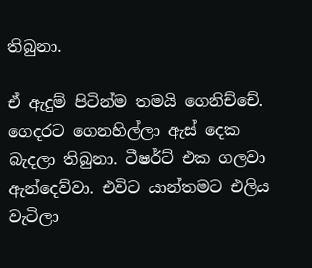තිබුනා.

ඒ ඇදුම් පිටින්ම තමයි ගෙනිච්චේ. ගෙදරට ගෙනහිල්ලා ඇස් දෙක බැදලා තිබුනා. ටීෂර්ට් එක ගලවා ඇන්දෙව්වා. එවිට යාන්තමට එලිය වැටිලා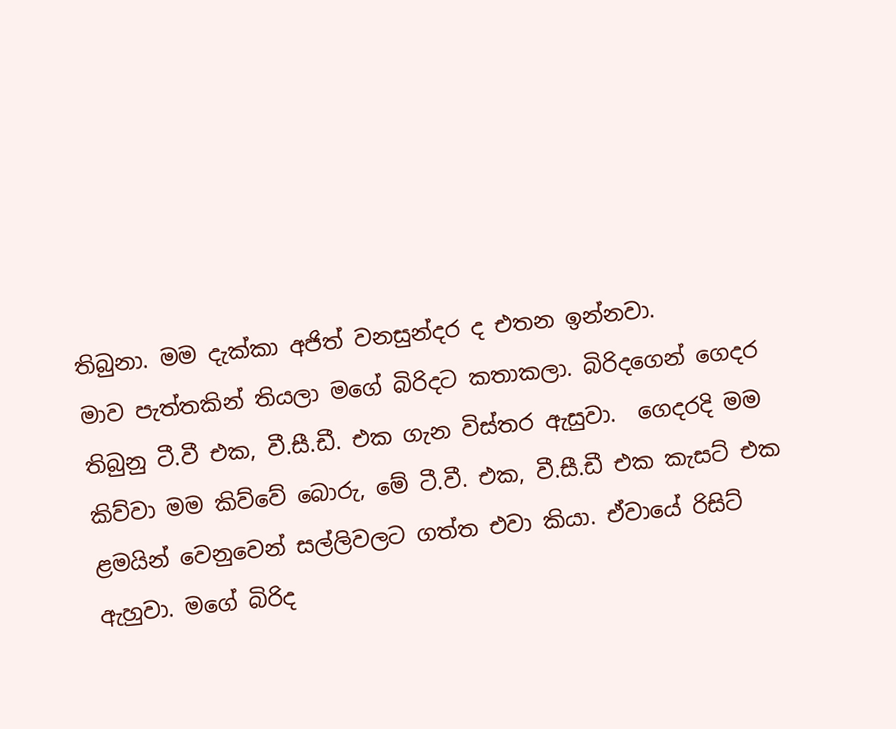තිබුනා. මම දැක්කා අජිත් වනසුන්දර ද එතන ඉන්නවා.
මාව පැත්තකින් තියලා මගේ බිරිදට කතාකලා. බිරිදගෙන් ගෙදර තිබුනු ටී.වී එක, වී.සී.ඩී. එක ගැන විස්තර ඇසුවා.  ගෙදරදි මම කිව්වා මම කිව්වේ බොරු, මේ ටී.වී. එක, වී.සී.ඩී එක කැසට් එක ළමයින් වෙනුවෙන් සල්ලිවලට ගත්ත එවා කියා. ඒවායේ රිසිට් ඇහුවා. මගේ බිරිද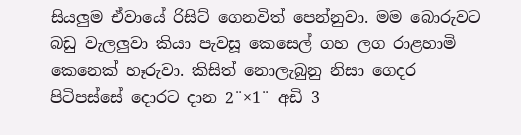සියලුම ඒවායේ රිසිට් ගෙනවිත් පෙන්නුවා. මම බොරුවට බඩු වැලලුවා කියා පැවසූ කෙසෙල් ගහ ලග රාළහාමි කෙනෙක් හෑරුවා. කිසිත් නොලැබුනු නිසා ගෙදර පිටිපස්සේ දොරට දාන 2¨×1¨ අඩි 3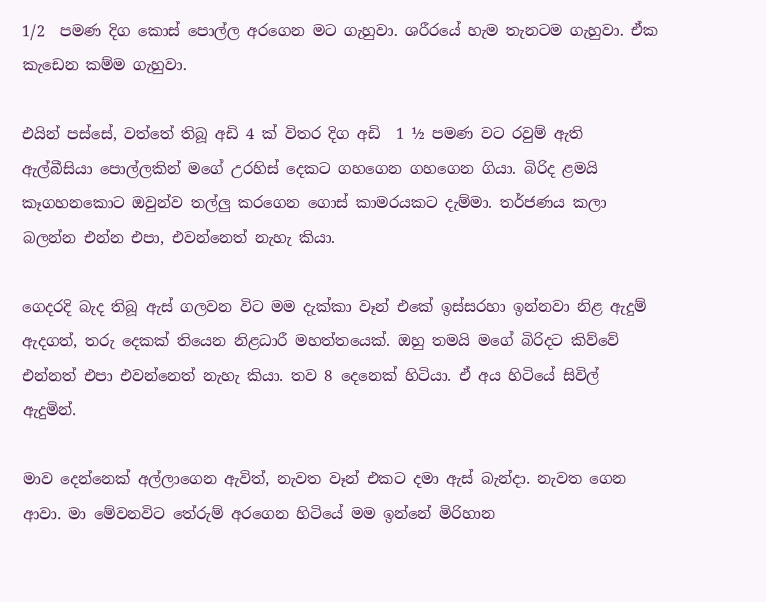1/2  පමණ දිග කොස් පොල්ල අරගෙන මට ගැහුවා. ශරීරයේ හැම තැනටම ගැහුවා. ඒක කැ‍ඩෙන කම්ම ගැහුවා.

එයින් පස්සේ, වත්තේ තිබූ අඩි 4 ක් විතර දිග අඩි  1 ½ පමණ වට රවුම් ඇති ඇල්බීසියා පොල්ලකින් මගේ උරහිස් දෙකට ගහගෙන ගහගෙන ගියා. බිරිද ළමයි කෑගහනකොට ඔවුන්ව තල්ලු කරගෙන ගොස් කාමරයකට දැම්මා. තර්ජණය කලා බලන්න එන්න එපා, එවන්නෙත් නැහැ කියා.

ගෙදරදි බැද තිබූ ඇස් ගලවන විට මම දැක්කා වෑන් එකේ ඉස්සරහා ඉන්නවා නිළ ඇදුම් ඇදගත්, තරු දෙකක් තියෙන නිළධාරී මහත්තයෙක්. ඔහු තමයි මගේ බිරිදට කිව්වේ එන්නත් එපා එවන්නෙත් නැහැ කියා. තව 8 දෙනෙක් හිටියා. ඒ අය හිටියේ සිවිල් ඇදුමින්.

මාව දෙන්නෙක් අල්ලාගෙන ඇවිත්, නැවත වෑන් එකට දමා ඇස් බැන්දා. නැවත ගෙන ආවා. මා මේවනවිට තේරුම් අරගෙන හිටියේ මම ඉන්නේ මිරිහාන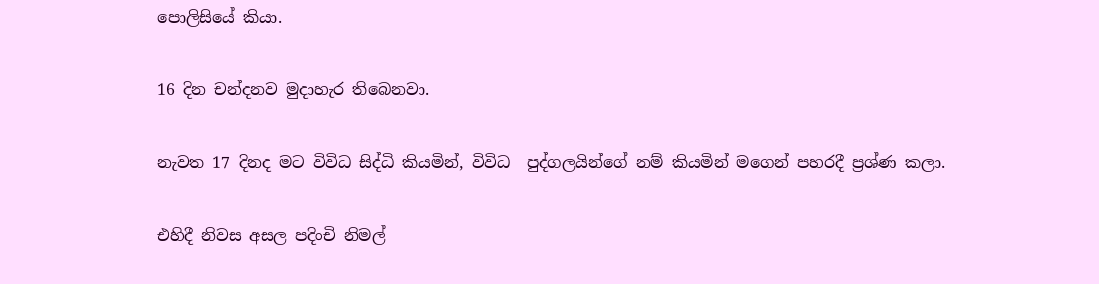පොලිසියේ කියා.

16 දින චන්දනව මුදාහැර තිබෙනවා.

නැවත 17 දිනද මට විවිධ සිද්ධි කියමින්, විවිධ  පුද්ගලයින්ගේ නම් කියමින් මගෙන් පහරදී ප්‍රශ්ණ කලා.

එහිදී නිවස අසල පදිංචි නිමල්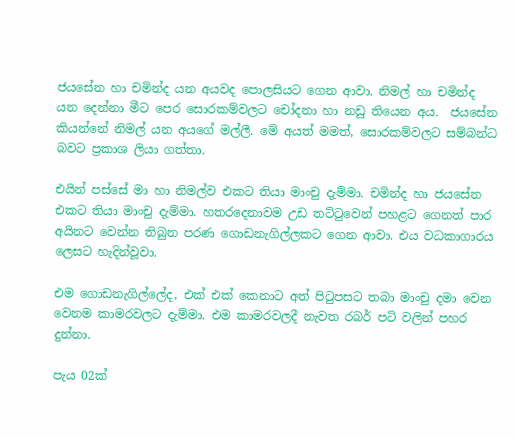ජයසේන හා චමින්ද යන අයවද පොලසියට ගෙන ආවා. නිමල් හා චමින්ද යන දෙන්නා මීට පෙර සොරකම්වලට චෝදනා හා නඩු තියෙන අය.  ජයසේන කියන්නේ නිමල් යන අයගේ මල්ලී. මේ අයත් මමත්, සොරකම්වලට සම්බන්ධ බවට ප්‍රකාශ ලියා ගත්තා.

එයින් පස්සේ මා හා නිමල්ව එකට තියා මාංචු දැම්මා. චමින්ද හා ජයසේන එකට තියා මාංචු දැම්මා. හතරදෙනාවම උඩ තට්ටුවෙන් පහළට ගෙනත් පාර අයිනට වෙන්න තිබුන පරණ ගොඩනැගිල්ලකට ගෙන ආවා. එය වධකාගාරය ලෙසට හැදින්වූවා.

එම ගොඩනැගිල්ලේද, එක් එක් කෙනාට අත් පිටුපසට තබා මාංචු දමා වෙන වෙනම කාමරවලට දැම්මා. එම කාමරවලදී නැවත රබර් පටි වලින් පහර දුන්නා.

පැය 02ක්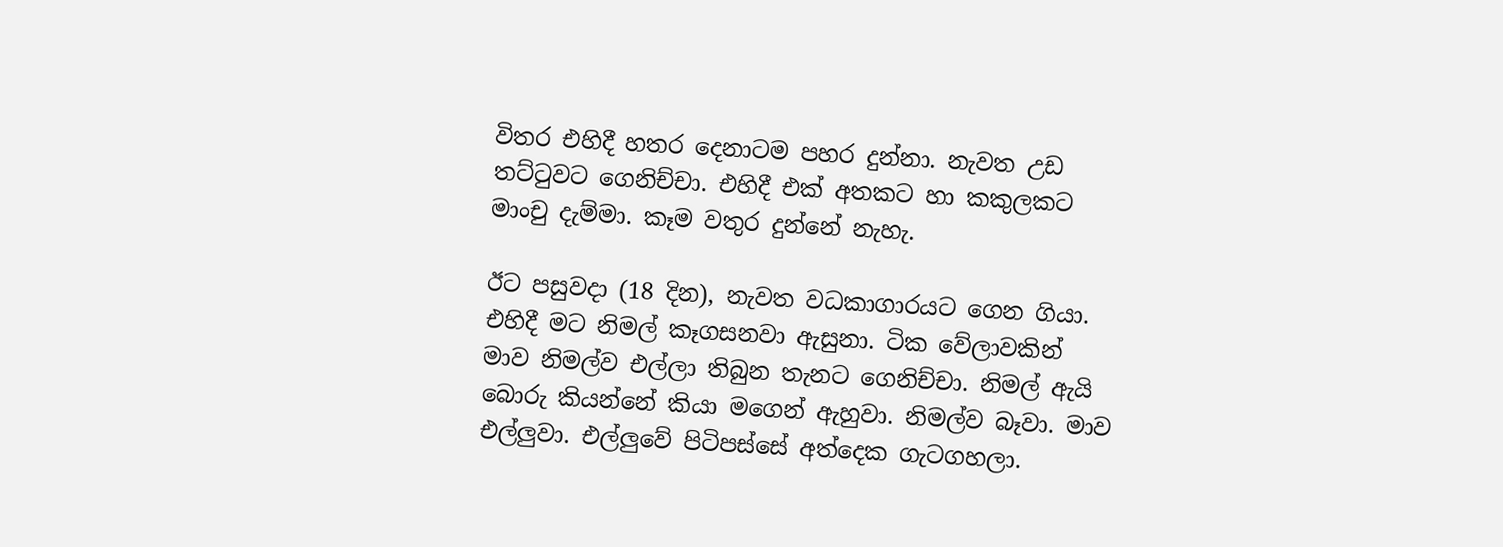විතර එහිදී හතර දෙනාටම පහර දුන්නා. නැවත උඩ තට්ටුවට ගෙනිච්චා. එහිදී එක් අතකට හා කකුලකට මාංචු දැම්මා. කෑම වතුර දුන්නේ නැහැ.

ඊට පසුවදා (18 දින), නැවත වධකාගාරයට ගෙන ගියා. එහිදී මට නිමල් කෑගසනවා ඇසුනා. ටික වේලාවකින් මාව නිමල්ව එල්ලා තිබුන තැනට ගෙනිච්චා. නිමල් ඇයි බොරු කියන්නේ කියා මගෙන් ඇහුවා. නිමල්ව බෑවා. මාව එල්ලුවා. එල්ලුවේ පිටිපස්සේ අත්දෙක ගැටගහලා.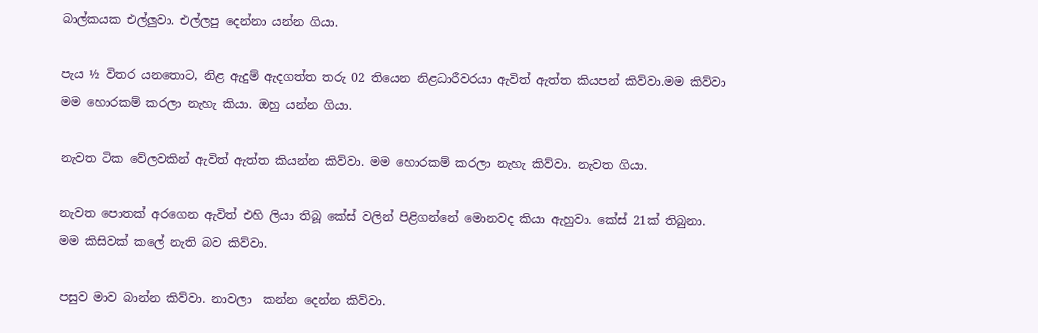බාල්කයක එල්ලුවා. එල්ලපු දෙන්නා යන්න ගියා.

පැය ½ විතර යනතොට, නිළ ඇදුම් ඇදගත්ත තරු 02 තියෙන නිළධාරීවරයා ඇවිත් ඇත්ත කියපන් කිව්වා.මම කිව්වා මම හොරකම් කරලා නැහැ කියා. ඔහු යන්න ගියා.

නැවත ටික වේලවකින් ඇවිත් ඇත්ත කියන්න කිව්වා. මම හොරකම් කරලා නැහැ කිව්වා. නැවත ගියා.

නැවත පොතක් අරගෙන ඇවිත් එහි ලියා තිබූ කේස් වලින් පිළිගන්නේ මොනවද කියා ඇහුවා. කේස් 21ක් තිබුනා. මම කිසිවක් කලේ නැති බව කිව්වා.

පසුව මාව බාන්න කිව්වා. නාවලා  කන්න දෙන්න කිව්වා.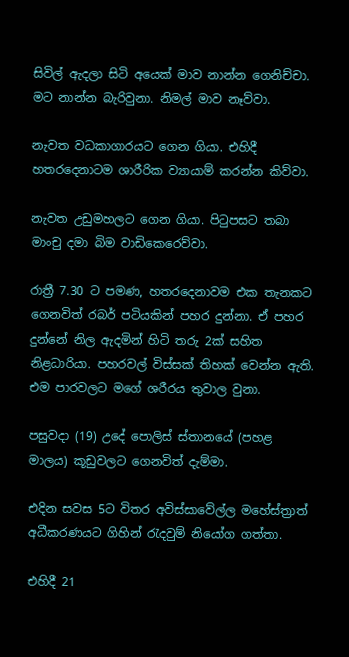සිවිල් ඇදලා සිටි අයෙක් මාව නාන්න ගෙනිච්චා. මට නාන්න බැරිවුනා. නිමල් මාව නෑව්වා.

නැවත වධකාගාරයට ගෙන ගියා. එහිදී හතරදෙනාටම ශාරීරික ව්‍යායාම් කරන්න කිව්වා.

නැවත උඩුමහලට ගෙන ගියා. පිටුපසට තබා මාංචු දමා බිම වාඩිකෙරෙව්වා.

රාත්‍රී 7.30 ට පමණ, හතරදෙනාවම එක තැනකට ගෙනවිත් රබර් පටියකින් පහර දුන්නා. ඒ පහර දුන්නේ නිල ඇදමින් හිටි තරු 2ක් සහිත නිළධාරියා. පහරවල් විස්සක් තිහක් වෙන්න ඇති. එම පාරවලට මගේ ශරීරය තුවාල වුනා.

පසුවදා (19) උදේ පොලිස් ස්තානයේ (පහළ මාලය) කූඩුවලට ගෙනවිත් දැම්මා.

එදින සවස 5ට විතර අවිස්සාවේල්ල මහේස්ත්‍රාත් අධීකරණයට ගිහින් රැදවුම් නියෝග ගත්තා.

එහිදී 21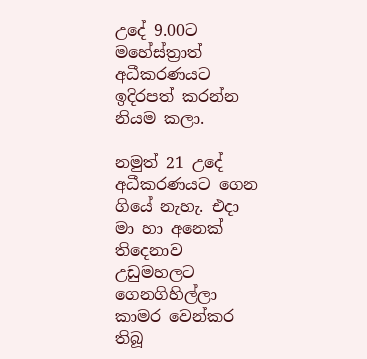උදේ 9.00ට මහේස්ත්‍රාත් අධීකරණයට ඉදිරපත් කරන්න නියම කලා.

නමුත් 21 උදේ අධීකරණයට ගෙන ගියේ නැහැ. එදා මා හා අනෙක් තිදෙනාව උඩුමහලට ගෙනගිහිල්ලා කාමර වෙන්කර තිබූ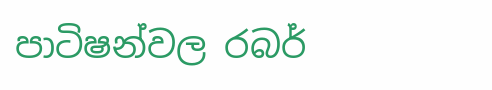පාටිෂන්වල රබර්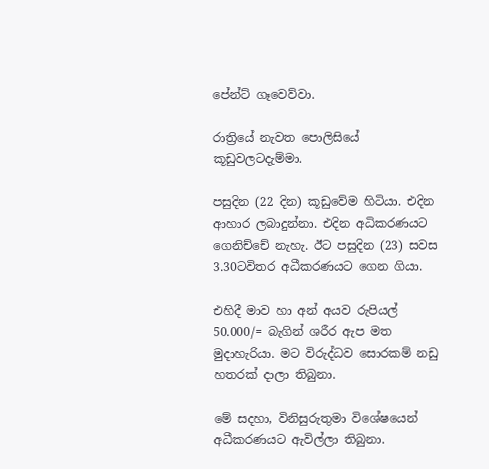පේන්ට් ගෑවෙව්වා.

රාත්‍රියේ නැවත පොලිසියේ කූඩුවලටදැම්මා.

පසුදින (22 දින) කූඩුවේම හිටියා. එදින ආහාර ලබාදුන්නා. එදින අධිකරණයට ගෙනිච්චේ නැහැ. ඊට පසුදින (23) සවස 3.30ටවිතර අධීකරණයට ගෙන ගියා.

එහිදී මාව හා අන් අයව රුපියල් 50.000/= බැගින් ශරීර ඇප මත මුදාහැරියා. මට විරුද්ධව සොරකම් නඩු හතරක් දාලා තිබුනා.

මේ සදහා, විනිසුරුතුමා විශේෂයෙන් අධීකරණයට ඇවිල්ලා තිබුනා.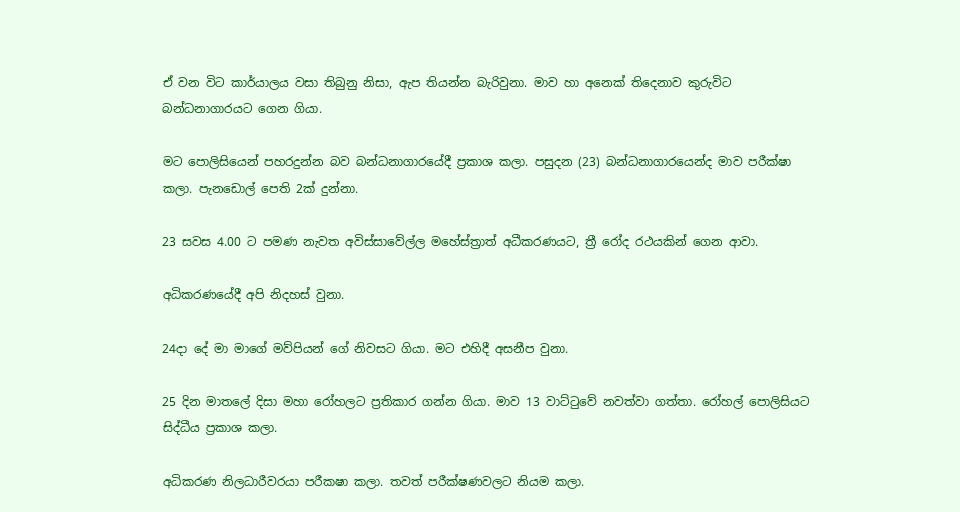ඒ වන විට කාර්යාලය වසා තිබුනු නිසා, ඇප තියන්න බැරිවුනා. මාව හා අනෙක් තිදෙනාව කුරුවිට බන්ධනාගාරයට ගෙන ගියා.

මට පොලිසියෙන් පහරදුන්න බව බන්ධනාගාරයේදී ප්‍රකාශ කලා. පසුදන (23) බන්ධනාගාරයෙන්ද මාව පරීක්ෂා කලා. පැනඩොල් පෙති 2ක් දුන්නා.

23 සවස 4.00 ට පමණ නැවත අවිස්සාවේල්ල මහේස්ත්‍රාත් අධීකරණයට, ත්‍රී රෝද රථයකින් ගෙන ආවා.

අධිකරණයේදී අපි නිදහස් වුනා.

24දා දේ මා මාගේ මව්පියන් ගේ නිවසට ගියා. මට එහිදී අසනීප වුනා.

25 දින මාතලේ දිසා මහා රෝහලට ප්‍රතිකාර ගන්න ගියා. මාව 13 වාට්ටුවේ නවත්වා ගත්තා. රෝහල් පොලිසියට සිද්ධීය ප්‍රකාශ කලා.

අධිකරණ නිලධාරීවරයා පරීකෂා කලා. තවත් පරීක්ෂණවලට නියම කලා.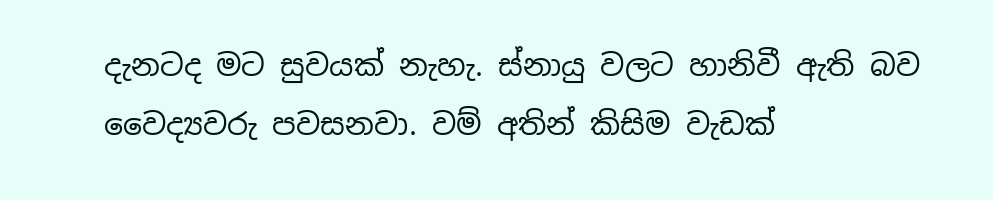දැනටද මට සුවයක් නැහැ. ස්නායු වලට හානිවී ඇති බව වෛද්‍යවරු පවසනවා. වම් අතින් කිසිම වැඩක්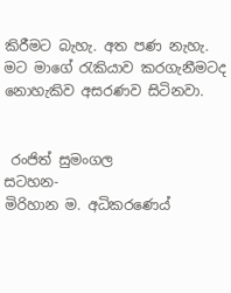කිරීමට බැහැ. අත පණ නැහැ. මට මාගේ රැකියාව කරගැනීමටද නොහැකිව අසරණව සිටිනවා.


 රංජිත් සුමංගල
සටහන-
මිරිහාන ම. අධිකරණෙය්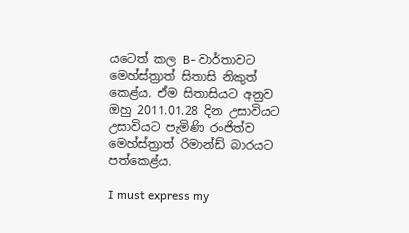යටෙත් කල B- වාර්තාවට මෙහ්ස්ත්‍රාත් සිතාසි නිකුත් කෙළ්ය. ඒම සිතාසියට අනුව ඔහු 2011.01.28 දින උසාවියට උසාවියට පැමිණි රංජිත්ව මෙහ්ස්ත්‍රාත් රිමාන්ඩ් බාරයට පත්කෙළ්ය.

I must express my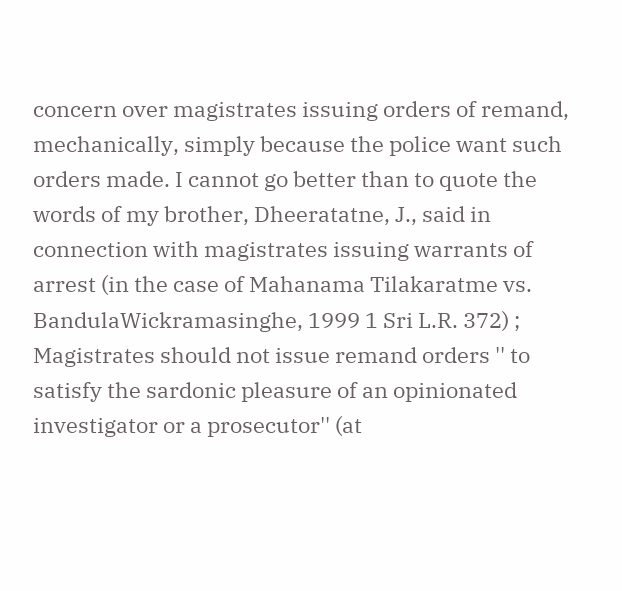concern over magistrates issuing orders of remand, mechanically, simply because the police want such orders made. I cannot go better than to quote the words of my brother, Dheeratatne, J., said in connection with magistrates issuing warrants of arrest (in the case of Mahanama Tilakaratme vs. BandulaWickramasinghe, 1999 1 Sri L.R. 372) ; Magistrates should not issue remand orders '' to satisfy the sardonic pleasure of an opinionated investigator or a prosecutor'' (at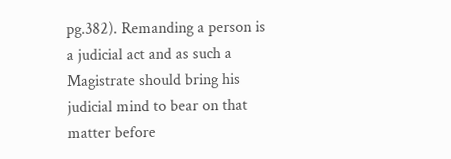pg.382). Remanding a person is a judicial act and as such a Magistrate should bring his judicial mind to bear on that matter before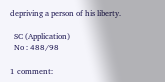depriving a person of his liberty.

  SC (Application)
  No : 488/98

1 comment: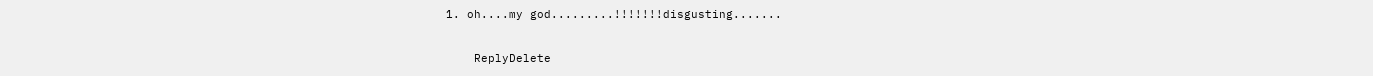1. oh....my god.........!!!!!!!disgusting.......

    ReplyDelete